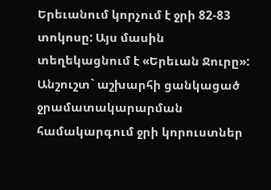Երեւանում կորչում է ջրի 82-83 տոկոսը: Այս մասին տեղեկացնում է «Երեւան Ջուրը»: Անշուշտ` աշխարհի ցանկացած ջրամատակարարման համակարգում ջրի կորուստներ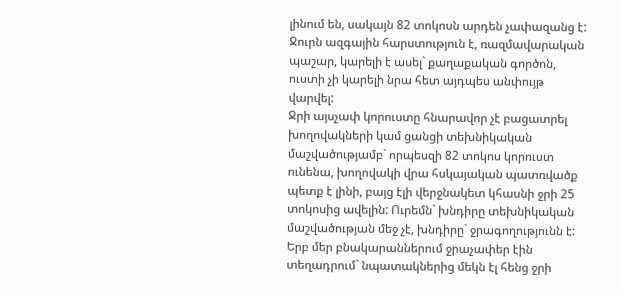լինում են, սակայն 82 տոկոսն արդեն չափազանց է: Ջուրն ազգային հարստություն է, ռազմավարական պաշար, կարելի է ասել` քաղաքական գործոն, ուստի չի կարելի նրա հետ այդպես անփույթ վարվել:
Ջրի այսչափ կորուստը հնարավոր չէ բացատրել խողովակների կամ ցանցի տեխնիկական մաշվածությամբ` որպեսզի 82 տոկոս կորուստ ունենա, խողովակի վրա հսկայական պատռվածք պետք է լինի, բայց էլի վերջնակետ կհասնի ջրի 25 տոկոսից ավելին: Ուրեմն` խնդիրը տեխնիկական մաշվածության մեջ չէ, խնդիրը` ջրագողությունն է: Երբ մեր բնակարաններում ջրաչափեր էին տեղադրում` նպատակներից մեկն էլ հենց ջրի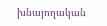խնայողական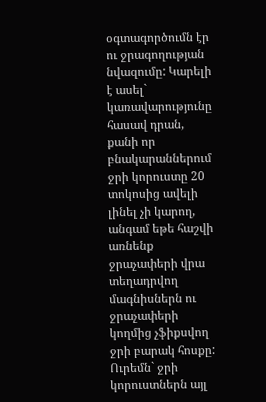օգտագործումն էր ու ջրագողության նվազումը: Կարելի է ասել` կառավարությունը հասավ դրան, քանի որ բնակարաններում ջրի կորուստը 20 տոկոսից ավելի լինել չի կարող, անգամ եթե հաշվի առնենք ջրաչափերի վրա տեղադրվող մագնիսներն ու ջրաչափերի կողմից չֆիքսվող ջրի բարակ հոսքը: Ուրեմն` ջրի կորուստներն այլ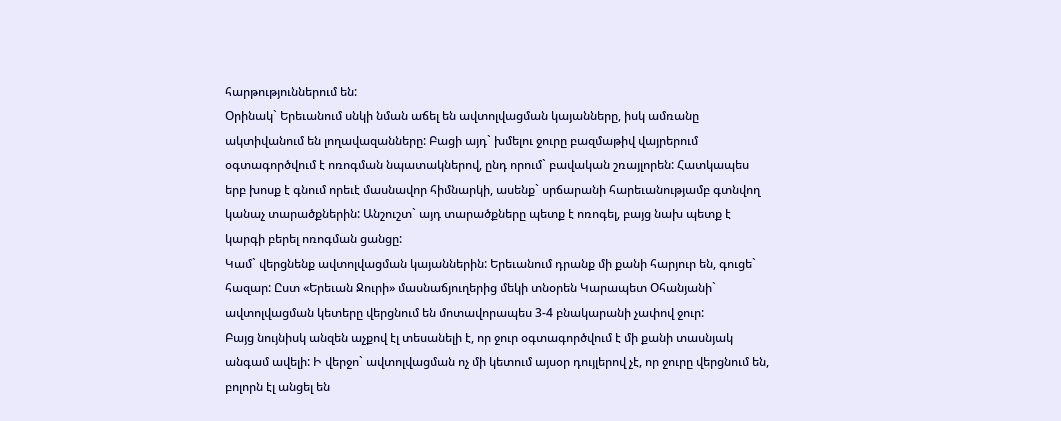հարթություններում են:
Օրինակ` Երեւանում սնկի նման աճել են ավտոլվացման կայանները, իսկ ամռանը ակտիվանում են լողավազանները: Բացի այդ` խմելու ջուրը բազմաթիվ վայրերում օգտագործվում է ոռոգման նպատակներով, ընդ որում` բավական շռայլորեն: Հատկապես երբ խոսք է գնում որեւէ մասնավոր հիմնարկի, ասենք` սրճարանի հարեւանությամբ գտնվող կանաչ տարածքներին: Անշուշտ` այդ տարածքները պետք է ոռոգել, բայց նախ պետք է կարգի բերել ոռոգման ցանցը:
Կամ` վերցնենք ավտոլվացման կայաններին: Երեւանում դրանք մի քանի հարյուր են, գուցե` հազար: Ըստ «Երեւան Ջուրի» մասնաճյուղերից մեկի տնօրեն Կարապետ Օհանյանի` ավտոլվացման կետերը վերցնում են մոտավորապես 3-4 բնակարանի չափով ջուր:
Բայց նույնիսկ անզեն աչքով էլ տեսանելի է, որ ջուր օգտագործվում է մի քանի տասնյակ անգամ ավելի: Ի վերջո` ավտոլվացման ոչ մի կետում այսօր դույլերով չէ, որ ջուրը վերցնում են, բոլորն էլ անցել են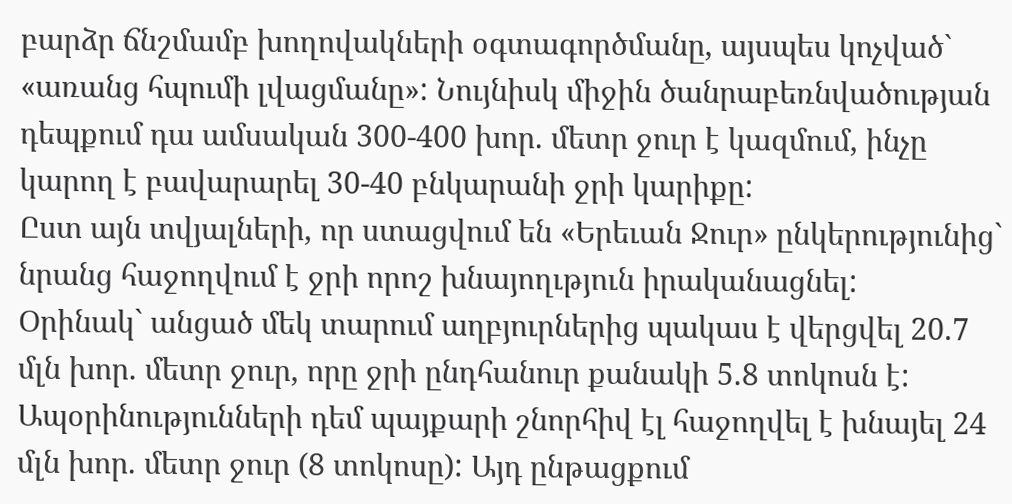բարձր ճնշմամբ խողովակների օգտագործմանը, այսպես կոչված` «առանց հպումի լվացմանը»: Նույնիսկ միջին ծանրաբեռնվածության դեպքում դա ամսական 300-400 խոր. մետր ջուր է կազմում, ինչը կարող է բավարարել 30-40 բնկարանի ջրի կարիքը:
Ըստ այն տվյալների, որ ստացվում են «Երեւան Ջուր» ընկերությունից` նրանց հաջողվում է ջրի որոշ խնայողւթյուն իրականացնել:
Օրինակ` անցած մեկ տարում աղբյուրներից պակաս է վերցվել 20.7 մլն խոր. մետր ջուր, որը ջրի ընդհանուր քանակի 5.8 տոկոսն է:
Ապօրինությունների դեմ պայքարի շնորհիվ էլ հաջողվել է խնայել 24 մլն խոր. մետր ջուր (8 տոկոսը): Այդ ընթացքում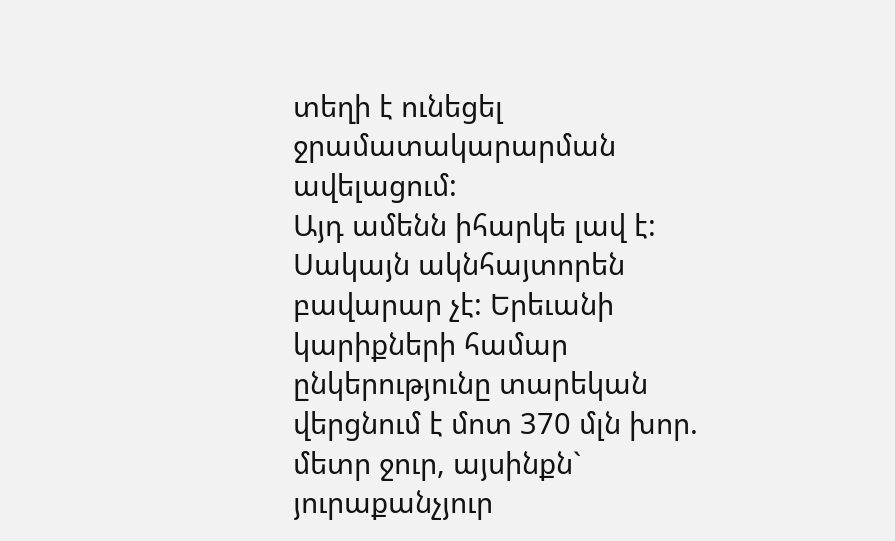տեղի է ունեցել ջրամատակարարման ավելացում:
Այդ ամենն իհարկե լավ է: Սակայն ակնհայտորեն բավարար չէ: Երեւանի կարիքների համար ընկերությունը տարեկան վերցնում է մոտ 370 մլն խոր. մետր ջուր, այսինքն` յուրաքանչյուր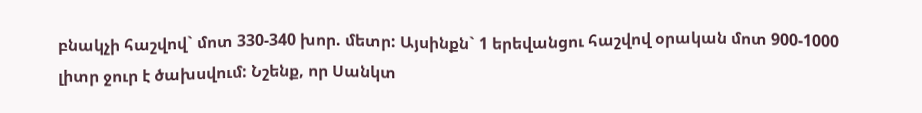բնակչի հաշվով` մոտ 330-340 խոր. մետր: Այսինքն` 1 երեվանցու հաշվով օրական մոտ 900-1000 լիտր ջուր է ծախսվում: Նշենք, որ Սանկտ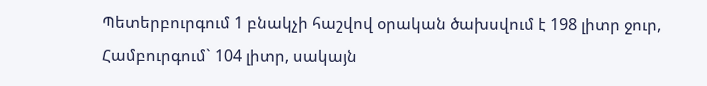Պետերբուրգում 1 բնակչի հաշվով օրական ծախսվում է 198 լիտր ջուր, Համբուրգում` 104 լիտր, սակայն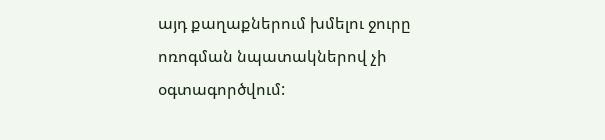այդ քաղաքներում խմելու ջուրը ոռոգման նպատակներով չի օգտագործվում: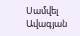Սամվել Ավագյան